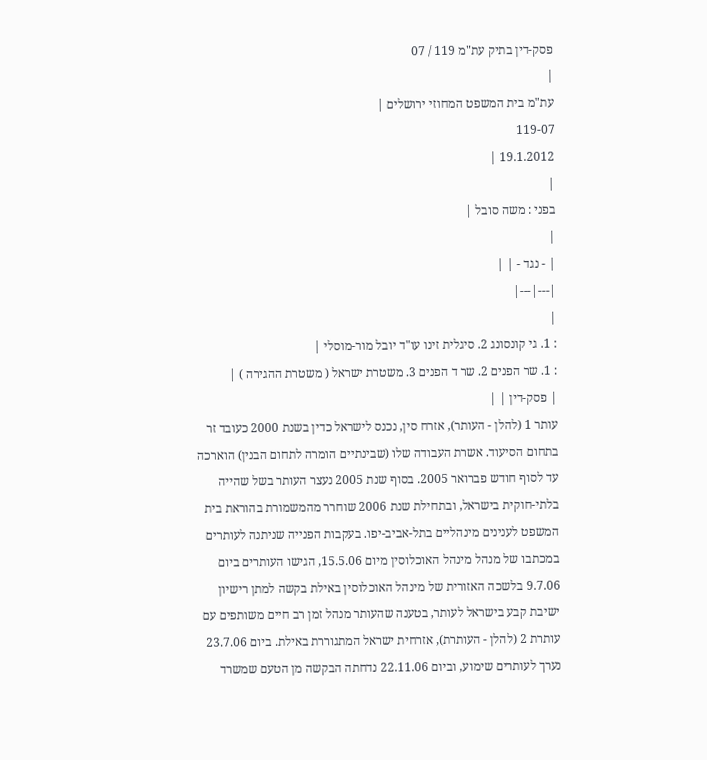פסק-דין בתיק עת"מ 119 / 07
|
עת"מ בית המשפט המחוזי ירושלים |
119-07
19.1.2012 |
|
בפני : משה סובל |
|
| - נגד - | |
|---|---|
|
: 1. גי קונסונג 2. סיגלית זינו עו"ד יובל מור-מוסלי |
: 1. שר הפנים 2. שר ד הפנים 3. משטרת ישראל ( משטרת ההגירה ) |
| פסק-דין | |
עותר 1 (להלן - העותר), אזרח סין, נכנס לישראל כדין בשנת 2000 כעובד זר בתחום הסיעוד. אשרת העבודה שלו (שבינתיים הומרה לתחום הבנין) הוארכה עד לסוף חודש פברואר 2005. בסוף שנת 2005 נעצר העותר בשל שהייה בלתי-חוקית בישראל, ובתחילת שנת 2006 שוחרר מהמשמורת בהוראת בית המשפט לענינים מינהליים בתל-אביב-יפו. בעקבות הפנייה שניתנה לעותרים במכתבו של מנהל מינהל האוכלוסין מיום 15.5.06, הגישו העותרים ביום 9.7.06 בלשכה האזורית של מינהל האוכלוסין באילת בקשה למתן רישיון ישיבת קבע בישראל לעותר, בטענה שהעותר מנהל זמן רב חיים משותפים עם עותרת 2 (להלן - העותרת), אזרחית ישראל המתגוררת באילת. ביום 23.7.06 נערך לעותרים שימוע, וביום 22.11.06 נדחתה הבקשה מן הטעם שמשרד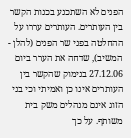הפנים לא השתכנע בכנות הקשר בין העותרים. העותרים עררו על ההחלטה בפני שר הפנים (להלן - המשיב), שדחה את הערר ביום 27.12.06 בנימוק שהקשר בין העותרים אינו כן ואמיתי וכי בני הזוג אינם מנהלים משק בית משותף. על כך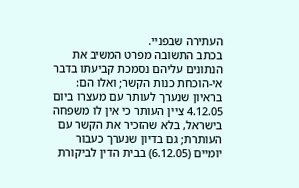העתירה שבפניי.
בכתב התשובה מפרט המשיב את הנתונים עליהם נסמכת קביעתו בדבר אי-הוכחת כנות הקשר; ואלו הם: בראיון שנערך לעותר עם מעצרו ביום 4.12.05 ציין העותר כי אין לו משפחה בישראל, בלא שהזכיר את הקשר עם העותרת; גם בדיון שנערך כעבור יומיים (6.12.05) בבית הדין לביקורת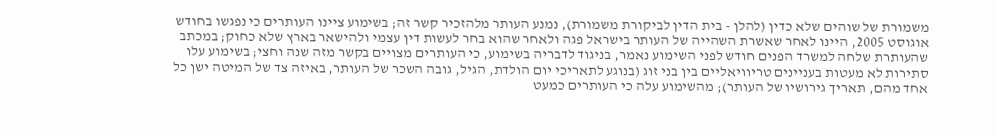משמורת של שוהים שלא כדין (להלן - בית הדין לביקורת משמורת), נמנע העותר מלהזכיר קשר זה; בשימוע ציינו העותרים כי נפגשו בחודש אוגוסט 2005, היינו לאחר שאשרת השהייה של העותר בישראל פגה ולאחר שהוא בחר לעשות דין עצמי ולהישאר בארץ שלא כחוק; במכתב שהעותרת שלחה למשרד הפנים חודש לפני השימוע נאמר, בניגוד לדבריה בשימוע, כי העותרים מצויים בקשר מזה שנה וחצי; בשימוע עלו סתירות לא מעטות בעניינים טריוויאליים בין בני זוג (בנוגע לתאריכי יום הולדת, הגיל, גובה השכר של העותר, באיזה צד של המיטה ישן כל אחד מהם, תאריך גירושיו של העותר); מהשימוע עלה כי העותרים כמעט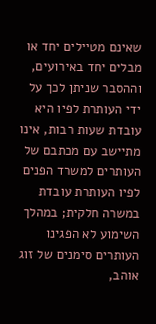שאינם מטיילים יחד או מבלים יחד באירועים, וההסבר שניתן לכך על ידי העותרת לפיו היא עובדת שעות רבות, אינו מתיישב עם מכתבם של העותרים למשרד הפנים לפיו העותרת עובדת במשרה חלקית; במהלך השימוע לא הפגינו העותרים סימנים של זוג אוהב,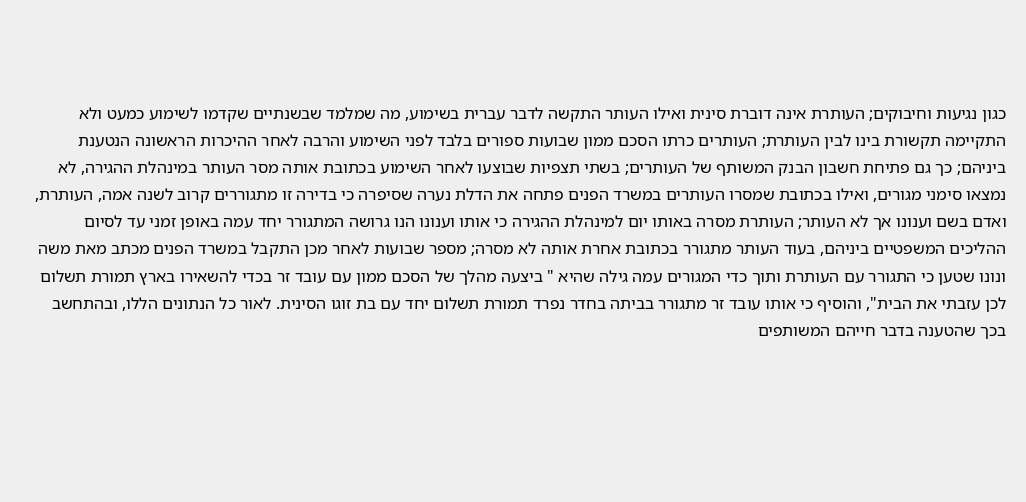כגון נגיעות וחיבוקים; העותרת אינה דוברת סינית ואילו העותר התקשה לדבר עברית בשימוע, מה שמלמד שבשנתיים שקדמו לשימוע כמעט ולא התקיימה תקשורת בינו לבין העותרת; העותרים כרתו הסכם ממון שבועות ספורים בלבד לפני השימוע והרבה לאחר ההיכרות הראשונה הנטענת ביניהם; כך גם פתיחת חשבון הבנק המשותף של העותרים; בשתי תצפיות שבוצעו לאחר השימוע בכתובת אותה מסר העותר במינהלת ההגירה, לא נמצאו סימני מגורים, ואילו בכתובת שמסרו העותרים במשרד הפנים פתחה את הדלת נערה שסיפרה כי בדירה זו מתגוררים קרוב לשנה אמה, העותרת, ואדם בשם וענונו אך לא העותר; העותרת מסרה באותו יום למינהלת ההגירה כי אותו וענונו הנו גרושה המתגורר יחד עמה באופן זמני עד לסיום ההליכים המשפטיים ביניהם, בעוד העותר מתגורר בכתובת אחרת אותה לא מסרה; מספר שבועות לאחר מכן התקבל במשרד הפנים מכתב מאת משה ונונו שטען כי התגורר עם העותרת ותוך כדי המגורים עמה גילה שהיא " ביצעה מהלך של הסכם ממון עם עובד זר בכדי להשאירו בארץ תמורת תשלום לכן עזבתי את הבית", והוסיף כי אותו עובד זר מתגורר בביתה בחדר נפרד תמורת תשלום יחד עם בת זוגו הסינית. לאור כל הנתונים הללו, ובהתחשב בכך שהטענה בדבר חייהם המשותפים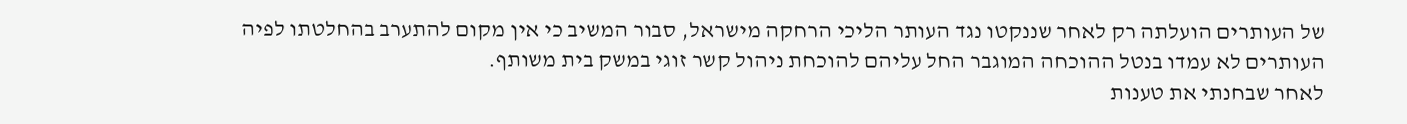של העותרים הועלתה רק לאחר שננקטו נגד העותר הליכי הרחקה מישראל, סבור המשיב כי אין מקום להתערב בהחלטתו לפיה העותרים לא עמדו בנטל ההוכחה המוגבר החל עליהם להוכחת ניהול קשר זוגי במשק בית משותף.
לאחר שבחנתי את טענות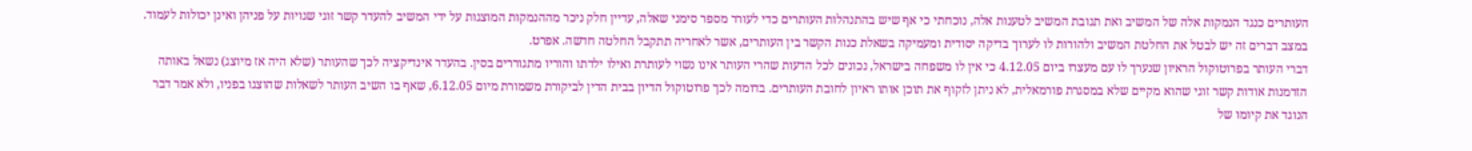העותרים כנגד הנמקות אלה של המשיב ואת תגובת המשיב לטענות אלה, נוכחתי כי אף שיש בהתנהלות העותרים כדי לעורר מספר סימני שאלה, עדיין חלק ניכר מההנמקות המוצגות על ידי המשיב להעדר קשר זוגי שגויות על פניהן ואינן יכולות לעמוד. במצב דברים זה יש לבטל את החלטת המשיב ולהורות לו לערוך בדיקה יסודית ומעמיקה בשאלת כנות הקשר בין העותרים, אשר לאחריה תתקבל החלטה חדשה. אפרט.
דברי העותר בפרוטוקול הראיון שנערך לו עם מעצרו ביום 4.12.05 כי אין לו משפחה בישראל, נכונים לכל הדעות שהרי העותר אינו נשוי לעותרת ואילו ילדתו והוריו מתגוררים בסין. בהעדר אינדיקציה לכך שהעותר (שלא היה אז מיוצג) נשאל באותה הזדמנות אודות קשר זוגי שהוא מקיים שלא במסגרת פורמאלית, לא ניתן לזקוף את תוכן אותו ראיון לחובת העותרים. בדומה לכך פרוטוקול הדיון בבית הדין לביקורת משמורת מיום 6.12.05, שאף בו השיב העותר לשאלות שהוצגו בפניו, ולא אמר דבר הנוגד את קיומו של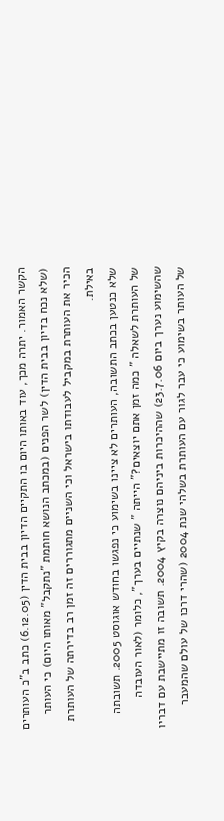הקשר האמור. יתרה מכך, עוד באותו היום בו התקיים הדיון בבית הדין (6.12.05) כתב ב"כ העותרים (שלא נכח בדיון בבית הדין) לשר הפנים (במכתב הנושא חותמת "נתקבל" מאותו היום) כי העותר הכיר את העותרת במקביל לעבודתו בישראל וכי השניים מתגוררים זה זמן רב בדירתה של העותרת באילת.
שלא כנטען בכתב התשובה, העותרים לא ציינו בשימוע כי נפגשו בחודש אוגוסט 2005. תשובתה של העותרת לשאלה " כמה זמן אתם יוצאים?" הייתה " שנתיים בערך", כלומר (לאור העובדה שהשימוע נערך ביום 23.7.06) שההיכרות ביניהם נוצרה בקיץ 2004. תשובה זו מתיישבת עם דבריו של העותר בשימוע כי עבר לגור עם העותרת בשלהי שנת 2004 (שהרי דרכו של עולם שהמעבר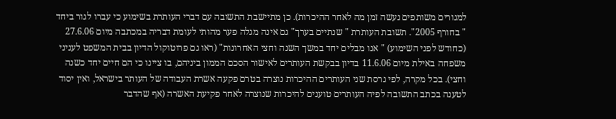למגורים משותפים נעשה זמן מה לאחר ההיכרות). כן מתיישבת התשובה עם דברי העותרת בשימוע כי עברו לגור ביחד " בחורף 2005". תשובת העותרת " שנתיים בערך" גם אינה מגלה פער מהותי לעומת דבריה במכתבה מיום 27.6.06 (כחודש לפני השימוע) " אנו מבלים יחד במשך השנה וחצי האחרונות" (ראו גם פרוטוקול הדיון בבית המשפט לעניני משפחה באילת מיום 11.6.06 בדיון בבקשת העותרים לאישור הסכם הממון ביניהם, בו ציינו כי הם חיים יחד כשנה וחצי). בכל מקרה, לפי גרסת שני העותרים ההיכרות נוצרה בטרם פקעה אשרת העבודה של העותר בישראל, ואין יסוד לטענה בכתב התשובה לפיה העותרים טוענים להיכרות שנוצרה לאחר פקיעת האשרה (אף שהדבר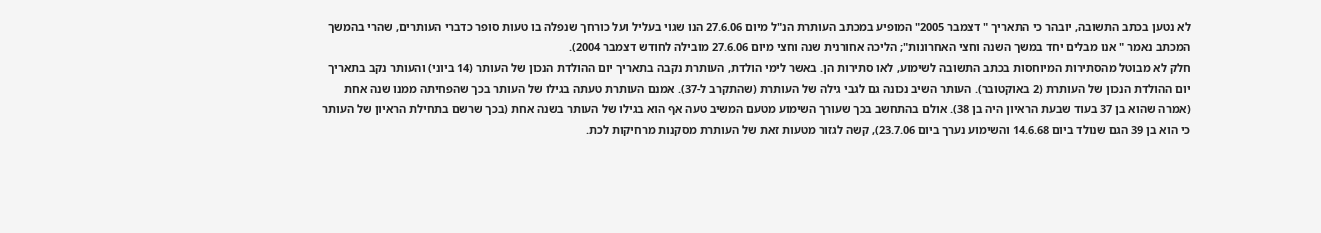לא נטען בכתב התשובה, יובהר כי התאריך " דצמבר 2005" המופיע במכתב העותרת הנ"ל מיום 27.6.06 הנו שגוי בעליל ועל כורחך שנפלה בו טעות סופר כדברי העותרים, שהרי בהמשך המכתב נאמר " אנו מבלים יחד במשך השנה וחצי האחרונות"; הליכה אחורנית שנה וחצי מיום 27.6.06 מובילה לחודש דצמבר 2004).
חלק לא מבוטל מהסתירות המיוחסות בכתב התשובה לשימוע, לאו סתירות הן. באשר לימי הולדת, העותרת נקבה בתאריך יום ההולדת הנכון של העותר (14 ביוני) והעותר נקב בתאריך יום ההולדת הנכון של העותרת (2 באוקטובר). העותר השיב נכונה גם לגבי גילה של העותרת (שהתקרב ל-37). אמנם העותרת טעתה בגילו של העותר בכך שהפחיתה ממנו שנה אחת (אמרה שהוא בן 37 בעוד שבעת הראיון היה בן 38). אולם בהתחשב בכך שעורך השימוע מטעם המשיב טעה אף הוא בגילו של העותר בשנה אחת (בכך שרשם בתחילת הראיון של העותר כי הוא בן 39 הגם שנולד ביום 14.6.68 והשימוע נערך ביום 23.7.06), קשה לגזור מטעות זאת של העותרת מסקנות מרחיקות לכת.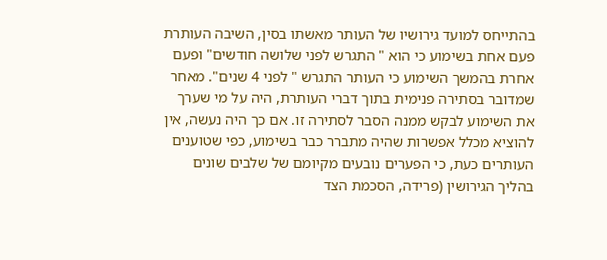בהתייחס למועד גירושיו של העותר מאשתו בסין, השיבה העותרת פעם אחת בשימוע כי הוא " התגרש לפני שלושה חודשים" ופעם אחרת בהמשך השימוע כי העותר התגרש " לפני 4 שנים". מאחר שמדובר בסתירה פנימית בתוך דברי העותרת, היה על מי שערך את השימוע לבקש ממנה הסבר לסתירה זו. אם כך היה נעשה, אין להוציא מכלל אפשרות שהיה מתברר כבר בשימוע, כפי שטוענים העותרים כעת, כי הפערים נובעים מקיומם של שלבים שונים בהליך הגירושין (פרידה, הסכמת הצד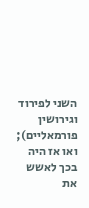השני לפירוד וגירושין פורמאליים); ואו אז היה בכך לאשש את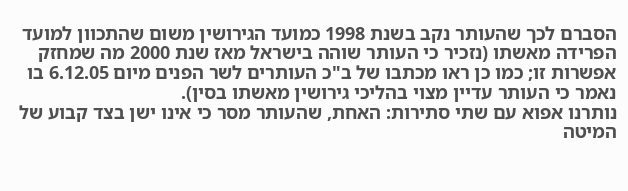הסברם לכך שהעותר נקב בשנת 1998 כמועד הגירושין משום שהתכוון למועד הפרידה מאשתו (נזכיר כי העותר שוהה בישראל מאז שנת 2000 מה שמחזק אפשרות זו; כמו כן ראו מכתבו של ב"כ העותרים לשר הפנים מיום 6.12.05 בו נאמר כי העותר עדיין מצוי בהליכי גירושין מאשתו בסין).
נותרנו אפוא עם שתי סתירות: האחת, שהעותר מסר כי אינו ישן בצד קבוע של המיטה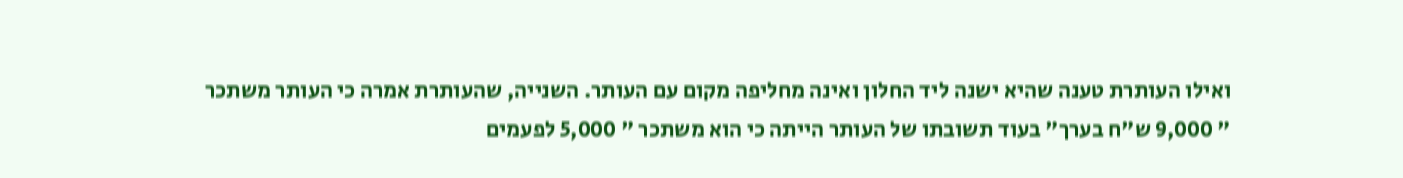ואילו העותרת טענה שהיא ישנה ליד החלון ואינה מחליפה מקום עם העותר. השנייה, שהעותרת אמרה כי העותר משתכר " 9,000 ש"ח בערך" בעוד תשובתו של העותר הייתה כי הוא משתכר " 5,000 לפעמים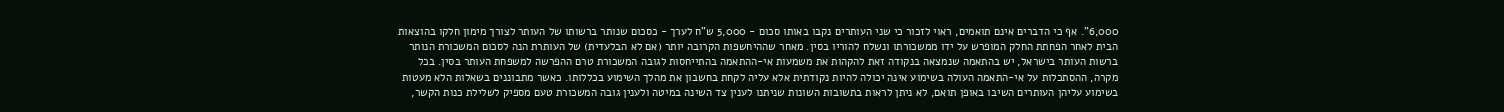6,000". אף כי הדברים אינם תואמים, ראוי לזכור כי שני העותרים נקבו באותו סכום - 5,000 ש"ח לערך - כסכום שנותר ברשותו של העותר לצורך מימון חלקו בהוצאות הבית לאחר הפחתת החלק המופרש על ידו ממשכורתו ונשלח להוריו בסין. מאחר שההיחשפות הקרובה יותר (אם לא הבלעדית) של העותרת הנה לסכום המשכורת הנותר ברשות העותר בישראל, יש בהתאמה שנמצאה בנקודה זאת להקהות את משמעות אי-ההתאמה בהתייחסות לגובה המשכורת טרם ההפרשה למשפחת העותר בסין. בכל מקרה, ההסתכלות על אי-התאמה העולה בשימוע אינה יכולה להיות נקודתית אלא עליה לקחת בחשבון את מהלך השימוע בכללותו. כאשר מתבוננים בשאלות הלא מעטות בשימוע עליהן העותרים השיבו באופן תואם, לא ניתן לראות בתשובות השונות שניתנו לענין צד השינה במיטה ולענין גובה המשכורת טעם מספיק לשלילת כנות הקשר,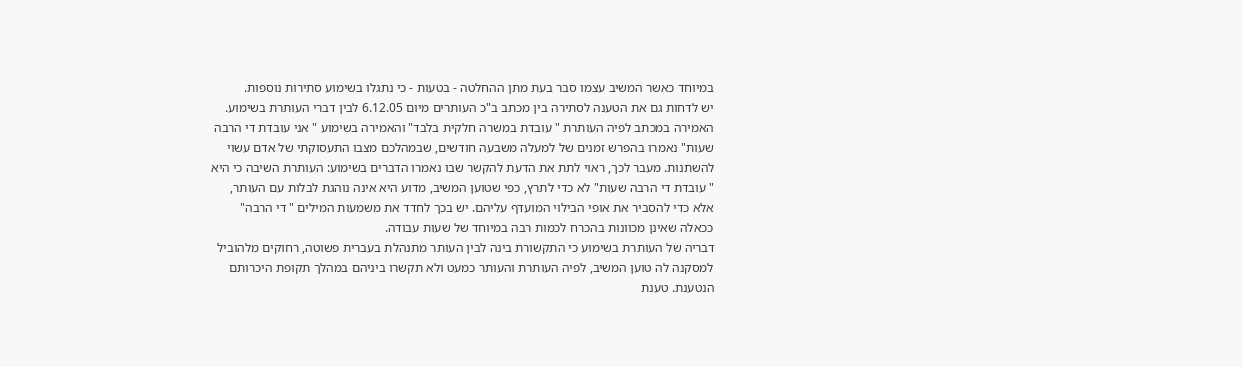במיוחד כאשר המשיב עצמו סבר בעת מתן ההחלטה - בטעות - כי נתגלו בשימוע סתירות נוספות.
יש לדחות גם את הטענה לסתירה בין מכתב ב"כ העותרים מיום 6.12.05 לבין דברי העותרת בשימוע. האמירה במכתב לפיה העותרת " עובדת במשרה חלקית בלבד" והאמירה בשימוע " אני עובדת די הרבה שעות" נאמרו בהפרש זמנים של למעלה משבעה חודשים, שבמהלכם מצבו התעסוקתי של אדם עשוי להשתנות. מעבר לכך, ראוי לתת את הדעת להקשר שבו נאמרו הדברים בשימוע: העותרת השיבה כי היא " עובדת די הרבה שעות" לא כדי לתרץ, כפי שטוען המשיב, מדוע היא אינה נוהגת לבלות עם העותר, אלא כדי להסביר את אופי הבילוי המועדף עליהם. יש בכך לחדד את משמעות המילים " די הרבה" ככאלה שאינן מכוונות בהכרח לכמות רבה במיוחד של שעות עבודה.
דבריה של העותרת בשימוע כי התקשורת בינה לבין העותר מתנהלת בעברית פשוטה, רחוקים מלהוביל למסקנה לה טוען המשיב, לפיה העותרת והעותר כמעט ולא תקשרו ביניהם במהלך תקופת היכרותם הנטענת. טענת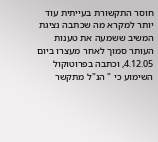חוסר התקשורת בעייתית עוד יותר למקרא מה שכתבה נציגת המשיב ששמעה את טענות העותר סמוך לאחר מעצרו ביום 4.12.05, וכתבה בפרוטוקול השימוע כי " הנ"ל מתקשר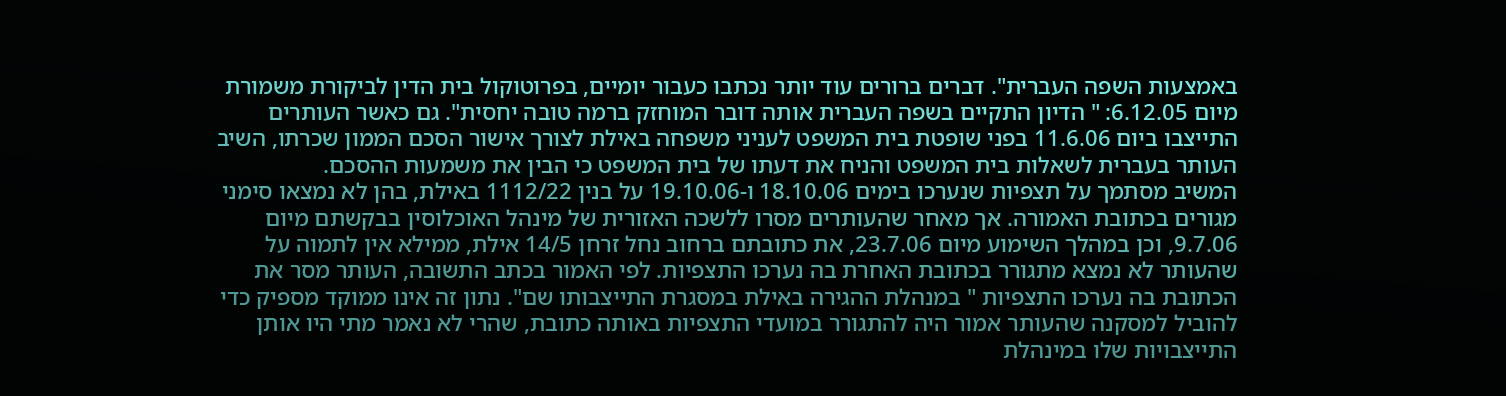באמצעות השפה העברית". דברים ברורים עוד יותר נכתבו כעבור יומיים, בפרוטוקול בית הדין לביקורת משמורת מיום 6.12.05: " הדיון התקיים בשפה העברית אותה דובר המוחזק ברמה טובה יחסית". גם כאשר העותרים התייצבו ביום 11.6.06 בפני שופטת בית המשפט לעניני משפחה באילת לצורך אישור הסכם הממון שכרתו, השיב העותר בעברית לשאלות בית המשפט והניח את דעתו של בית המשפט כי הבין את משמעות ההסכם.
המשיב מסתמך על תצפיות שנערכו בימים 18.10.06 ו-19.10.06 על בנין 1112/22 באילת, בהן לא נמצאו סימני מגורים בכתובת האמורה. אך מאחר שהעותרים מסרו ללשכה האזורית של מינהל האוכלוסין בבקשתם מיום 9.7.06, וכן במהלך השימוע מיום 23.7.06, את כתובתם ברחוב נחל זרחן 14/5 אילת, ממילא אין לתמוה על שהעותר לא נמצא מתגורר בכתובת האחרת בה נערכו התצפיות. לפי האמור בכתב התשובה, העותר מסר את הכתובת בה נערכו התצפיות " במנהלת ההגירה באילת במסגרת התייצבותו שם". נתון זה אינו ממוקד מספיק כדי להוביל למסקנה שהעותר אמור היה להתגורר במועדי התצפיות באותה כתובת, שהרי לא נאמר מתי היו אותן התייצבויות שלו במינהלת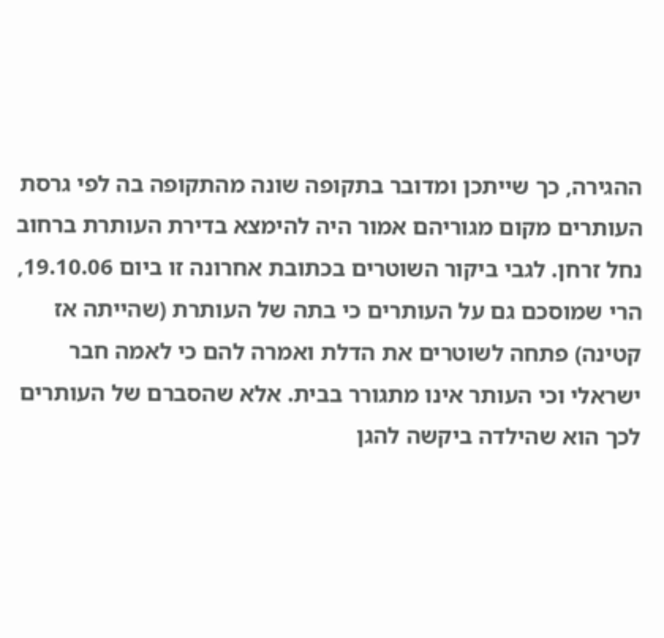ההגירה, כך שייתכן ומדובר בתקופה שונה מהתקופה בה לפי גרסת העותרים מקום מגוריהם אמור היה להימצא בדירת העותרת ברחוב נחל זרחן. לגבי ביקור השוטרים בכתובת אחרונה זו ביום 19.10.06, הרי שמוסכם גם על העותרים כי בתה של העותרת (שהייתה אז קטינה) פתחה לשוטרים את הדלת ואמרה להם כי לאמה חבר ישראלי וכי העותר אינו מתגורר בבית. אלא שהסברם של העותרים לכך הוא שהילדה ביקשה להגן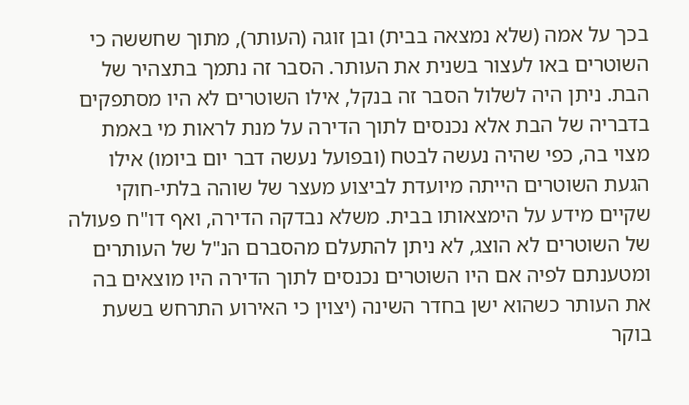בכך על אמה (שלא נמצאה בבית) ובן זוגה (העותר), מתוך שחששה כי השוטרים באו לעצור בשנית את העותר. הסבר זה נתמך בתצהיר של הבת. ניתן היה לשלול הסבר זה בנקל, אילו השוטרים לא היו מסתפקים בדבריה של הבת אלא נכנסים לתוך הדירה על מנת לראות מי באמת מצוי בה, כפי שהיה נעשה לבטח (ובפועל נעשה דבר יום ביומו) אילו הגעת השוטרים הייתה מיועדת לביצוע מעצר של שוהה בלתי-חוקי שקיים מידע על הימצאותו בבית. משלא נבדקה הדירה, ואף דו"ח פעולה של השוטרים לא הוצג, לא ניתן להתעלם מהסברם הנ"ל של העותרים ומטענתם לפיה אם היו השוטרים נכנסים לתוך הדירה היו מוצאים בה את העותר כשהוא ישן בחדר השינה (יצוין כי האירוע התרחש בשעת בוקר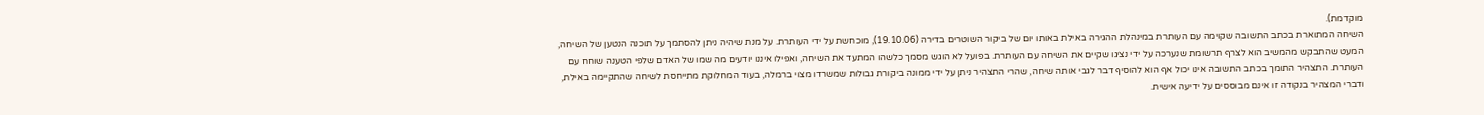מוקדמת).
השיחה המתוארת בכתב התשובה שקוימה עם העותרת במינהלת ההגירה באילת באותו יום של ביקור השוטרים בדירה (19.10.06), מוכחשת על ידי העותרת. על מנת שיהיה ניתן להסתמך על תוכנה הנטען של השיחה, המעט שהתבקש מהמשיב הוא לצרף תרשומת שנערכה על ידי נציגו שקיים את השיחה עם העותרת. בפועל לא הוגש מסמך כלשהו המתעד את השיחה, ואפילו איננו יודעים מה שמו של האדם שלפי הטענה שוחח עם העותרת. התצהיר התומך בכתב התשובה אינו יכול אף הוא להוסיף דבר לגבי אותה שיחה, שהרי התצהיר ניתן על ידי ממונה ביקורת גבולות שמשרדו מצוי ברמלה, בעוד המחלוקת מתייחסת לשיחה שהתקיימה באילת, ודברי המצהיר בנקודה זו אינם מבוססים על ידיעה אישית.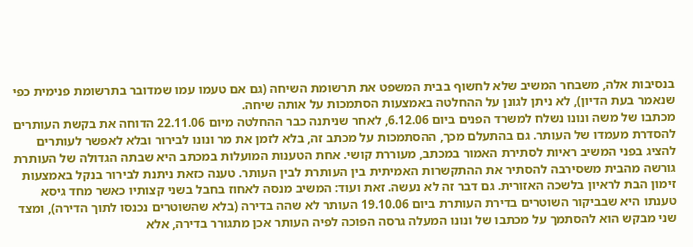בנסיבות אלה, משבחר המשיב שלא לחשוף בבית המשפט את תרשומת השיחה (גם אם טעמו עמו שמדובר בתרשומת פנימית כפי שנאמר בעת הדיון), לא ניתן לגונן על ההחלטה באמצעות הסתמכות על אותה שיחה.
מכתבו של משה ונונו נשלח למשרד הפנים ביום 6.12.06, לאחר שניתנה כבר ההחלטה מיום 22.11.06 הדוחה את בקשת העותרים להסדרת מעמדו של העותר. גם בהתעלם מכך, ההסתמכות על מכתב זה, בלא לזמן את מר ונונו לבירור ובלא לאפשר לעותרים להציג בפני המשיב ראיות לסתירת האמור במכתב, מעוררת קושי. אחת הטענות המועלות במכתב היא שבתה הגדולה של העותרת גורשה מהבית משסירבה להסתיר את ההתקשרות האמיתית בין העותרת לבין העותר. טענה כזאת ניתנת לבירור בנקל באמצעות זימון הבת לראיון בלשכה האזורית. גם דבר זה לא נעשה. זאת ועוד: המשיב מנסה לאחוז בחבל בשני קצותיו כאשר מחד גיסא טענתו היא שבביקור השוטרים בדירת העותרת ביום 19.10.06 העותר לא שהה בדירה (בלא שהשוטרים נכנסו לתוך הדירה), ומצד שני מבקש הוא להסתמך על מכתבו של ונונו המעלה גרסה הפוכה לפיה העותר אכן מתגורר בדירה, אלא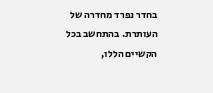בחדר נפרד מחדרה של העותרת. בהתחשב בכל הקשיים הללו,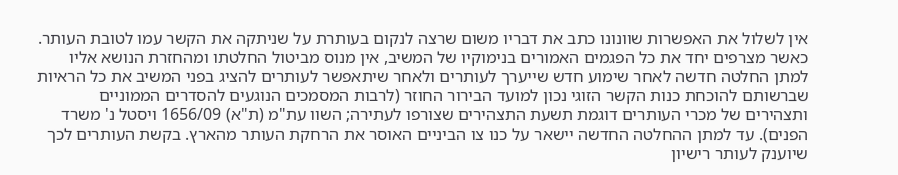אין לשלול את האפשרות שוונונו כתב את דבריו משום שרצה לנקום בעותרת על שניתקה את הקשר עמו לטובת העותר.
כאשר מצרפים יחד את כל הפגמים האמורים בנימוקיו של המשיב, אין מנוס מביטול החלטתו ומהחזרת הנושא אליו למתן החלטה חדשה לאחר שימוע חדש שייערך לעותרים ולאחר שיתאפשר לעותרים להציג בפני המשיב את כל הראיות שברשותם להוכחת כנות הקשר הזוגי נכון למועד הבירור החוזר (לרבות המסמכים הנוגעים להסדרים הממוניים ותצהירים של מכרי העותרים דוגמת תשעת התצהירים שצורפו לעתירה; השוו עת"מ (ת"א) 1656/09 ויסטל נ' משרד הפנים). עד למתן ההחלטה החדשה יישאר על כנו צו הביניים האוסר את הרחקת העותר מהארץ. בקשת העותרים לכך שיוענק לעותר רישיון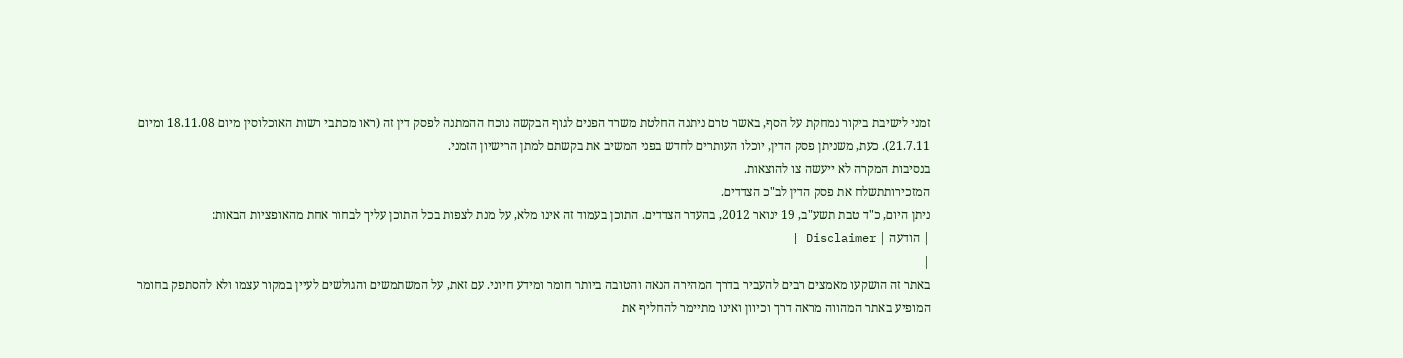זמני לישיבת ביקור נמחקת על הסף, באשר טרם ניתנה החלטת משרד הפנים לגוף הבקשה נוכח ההמתנה לפסק דין זה (ראו מכתבי רשות האוכלוסין מיום 18.11.08 ומיום 21.7.11). כעת, משניתן פסק הדין, יוכלו העותרים לחדש בפני המשיב את בקשתם למתן הרישיון הזמני.
בנסיבות המקרה לא ייעשה צו להוצאות.
המזכירותתשלח את פסק הדין לב"כ הצדדים.
ניתן היום, כ"ד טבת תשע"ב, 19 ינואר 2012, בהעדר הצדדים. התוכן בעמוד זה אינו מלא, על מנת לצפות בכל התוכן עליך לבחור אחת מהאופציות הבאות:
| הודעה | Disclaimer |
|
באתר זה הושקעו מאמצים רבים להעביר בדרך המהירה הנאה והטובה ביותר חומר ומידע חיוני. עם זאת, על המשתמשים והגולשים לעיין במקור עצמו ולא להסתפק בחומר המופיע באתר המהווה מראה דרך וכיוון ואינו מתיימר להחליף את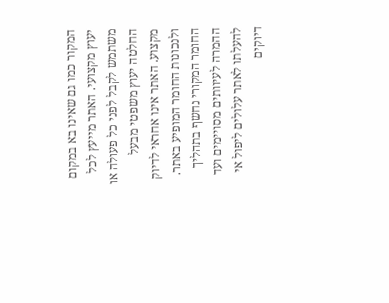המקור כמו גם שאינו בא במקום יעוץ מקצועי. האתר מייעץ לכל משתמש לקבל לפני כל פעולה או החלטה יעוץ משפטי מבעל מקצוע. האתר אינו אחראי לדיוק ולנכונות החומר המופיע באתר. החומר המקורי נחשף בתהליך ההמרה לעיוותים מסויימים ועד להעלתו לאתר עלולים ליפול אי דיוקים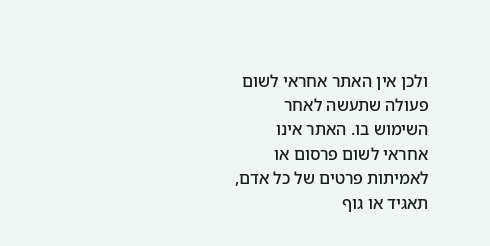ולכן אין האתר אחראי לשום פעולה שתעשה לאחר השימוש בו. האתר אינו אחראי לשום פרסום או לאמיתות פרטים של כל אדם, תאגיד או גוף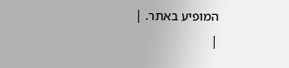המופיע באתר. |
|